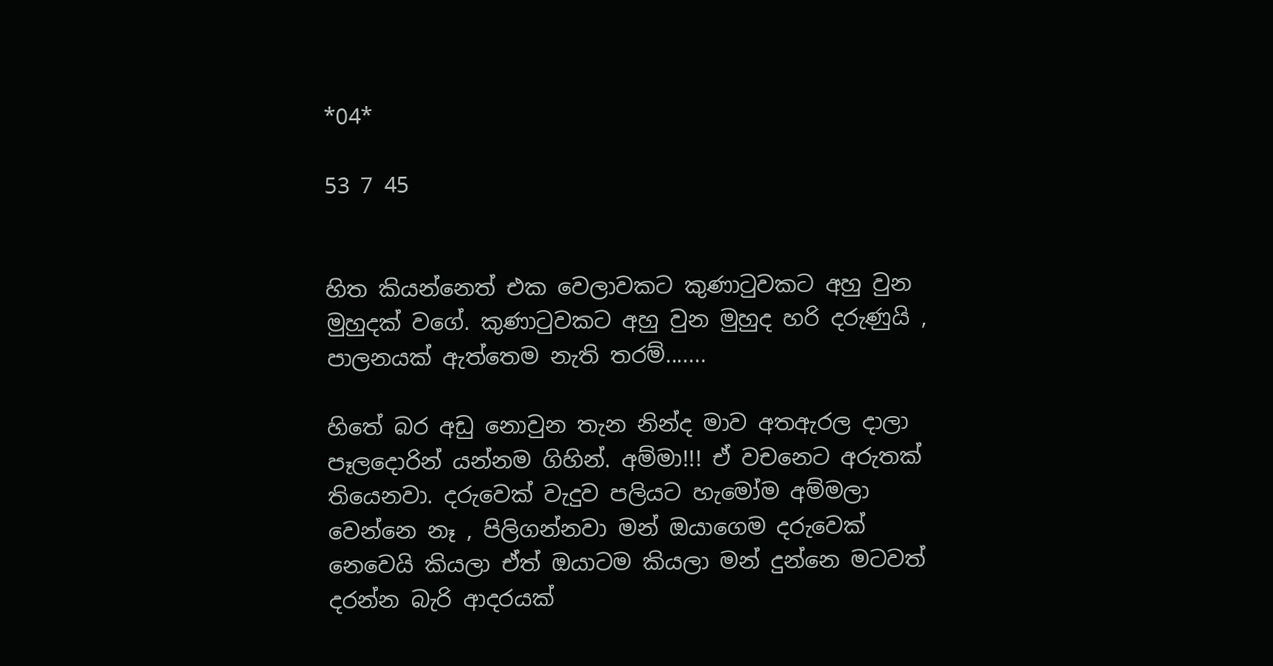*04*

53 7 45


හිත කියන්නෙත් එක වෙලාවකට කුණාටුවකට අහු වුන මුහුදක් වගේ. කුණාටුවකට අහු වුන මුහුද හරි දරුණුයි , පාලනයක් ඇත්තෙම නැති තරම්.......

හිතේ බර අඩු නොවුන තැන නින්ද මාව අතඇරල දාලා පෑලදොරින් යන්නම ගිහින්. අම්මා!!! ඒ වචනෙට අරුතක් තියෙනවා. දරුවෙක් වැදුව පලියට හැමෝම අම්මලා වෙන්නෙ නෑ , පිලිගන්නවා මන් ඔයාගෙම දරුවෙක් නෙවෙයි කියලා ඒත් ඔයාටම කියලා මන් දුන්නෙ මටවත් දරන්න බැරි ආදරයක්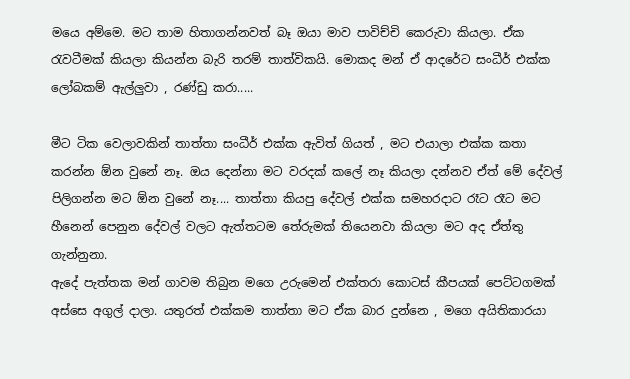මයෙ අම්මෙ. මට තාම හිතාගන්නවත් බෑ ඔයා මාව පාවිච්චි කෙරුවා කියලා. ඒක රැවටීමක් කියලා කියන්න බැරි තරම් තාත්විකයි. මොකද මන් ඒ ආදරේට සංධීර් එක්ක ලෝබකම් ඇල්ලුවා , රණ්ඩු කරා.....

මීට ටික වෙලාවකින් තාත්තා සංධීර් එක්ක ඇවිත් ගියත් , මට එයාලා එක්ක කතා කරන්න ඕන වුනේ නෑ. ඔය දෙන්නා මට වරදක් කලේ නෑ කියලා දන්නව ඒත් මේ දේවල් පිලිගන්න මට ඕන වුනේ නෑ.... තාත්තා කියපු දේවල් එක්ක සමහරදාට රෑට රෑට මට හීනෙන් පෙනුන දේවල් වලට ඇත්තටම තේරුමක් තියෙනවා කියලා මට අද ඒත්තු ගැන්නුනා.
ඇදේ පැත්තක මන් ගාවම තිබුන මගෙ උරුමෙන් එක්තරා කොටස් කීපයක් පෙට්ටගමක් අස්සෙ අගුල් දාලා. යතුරත් එක්කම තාත්තා මට ඒක බාර දුන්නෙ , මගෙ අයිතිකාරයා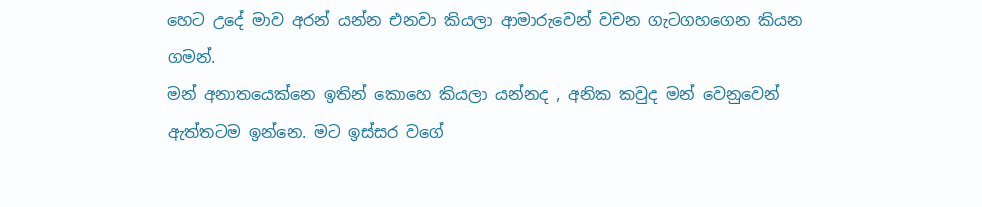හෙට උදේ මාව අරන් යන්න එනවා කියලා ආමාරුවෙන් වචන ගැටගහගෙන කියන ගමන්.
මන් අනාතයෙක්නෙ ඉතින් කොහෙ කියලා යන්නද , අනික කවුද මන් වෙනුවෙන් ඇත්තටම ඉන්නෙ. මට ඉස්සර වගේ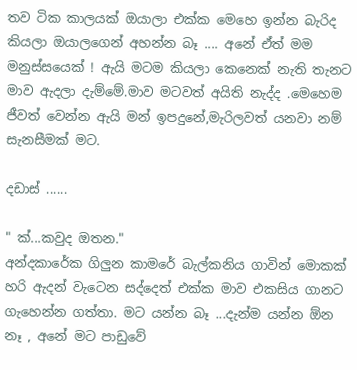තව ටික කාලයක් ඔයාලා එක්ක මෙහෙ ඉන්න බැරිද කියලා ඔයාලගෙන් අහන්න බෑ .... අනේ ඒත් මම මනුස්සයෙක් ! ඇයි මටම කියලා කෙනෙක් නැති තැනට මාව ඇදලා දැම්මේ.මාව මටවත් අයිති නැද්ද .මෙහෙම ජීවත් වෙන්න ඇයි මන් ඉපදුනේ,මැරිලවත් යනවා නම් සැනසීමක් මට.

දඩාස් ......

" ක්...කවුද ඔතන."
අන්දකාරේක ගිලුන කාමරේ බැල්කනිය ගාවින් මොකක් හරි ඇදන් වැටෙන සද්දෙත් එක්ක මාව එකසිය ගානට ගැහෙන්න ගත්තා. මට යන්න බෑ ...දැන්ම යන්න ඕන නෑ , අනේ මට පාඩුවේ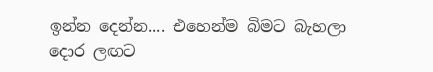ඉන්න දෙන්න.... එහෙන්ම බිමට බැහලා දොර ලඟට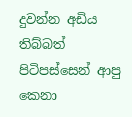දුවන්න අඩිය තිබ්බත් පිටිපස්සෙන් ආපු කෙනා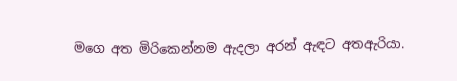මගෙ අත මිරිකෙන්නම ඇදලා අරන් ඇඳට අතඇරියා.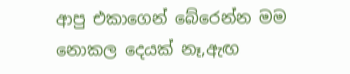ආපු එකාගෙන් බේරෙන්න මම නොකල දෙයක් නෑ,ඇඟ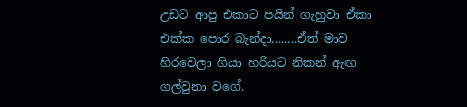උඩට ආපු එකාට පයින් ගැහුවා ඒකා එක්ක පොර බැන්දා........ඒත් මාව හිරවෙලා ගියා හරියට නිකන් ඇඟ ගල්වුනා වගේ.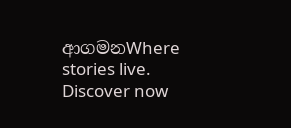ආගමනWhere stories live. Discover now